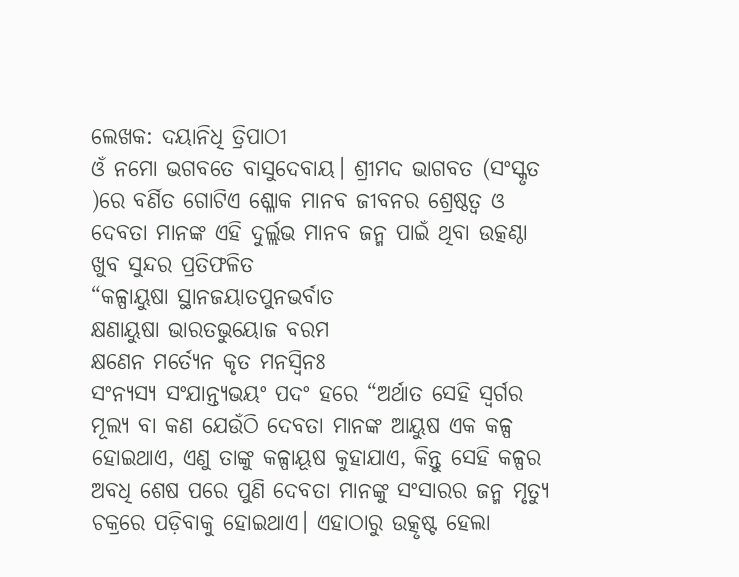ଲେଖକ: ଦୟାନିଧି ତ୍ରିପାଠୀ
ଓଁ ନମୋ ଭଗବତେ ବାସୁଦେବାୟ। ଶ୍ରୀମଦ ଭାଗବତ (ସଂସ୍କୃତ )ରେ ବର୍ଣିତ ଗୋଟିଏ ଶ୍ଳୋକ ମାନବ ଜୀବନର ଶ୍ରେଷ୍ଠତ୍ବ ଓ ଦେବତା ମାନଙ୍କ ଏହି ଦୁର୍ଲ୍ଲଭ ମାନବ ଜନ୍ମ ପାଇଁ ଥିବା ଉତ୍କଣ୍ଠା ଖୁବ ସୁନ୍ଦର ପ୍ରତିଫଳିତ
“କଳ୍ପାୟୁଷା ସ୍ଥାନଜୟାତପୁନଭର୍ବାତ
କ୍ଷଣାୟୁଷା ଭାରତଭୁୟୋଜ ବରମ
କ୍ଷଣେନ ମର୍ତ୍ୟେନ କୃତ ମନସ୍ବିନଃ
ସଂନ୍ୟସ୍ୟ ସଂଯାନ୍ତ୍ୟଭୟଂ ପଦଂ ହରେ “ଅର୍ଥାତ ସେହି ସ୍ୱର୍ଗର ମୂଲ୍ୟ ବା କଣ ଯେଉଁଠି ଦେବତା ମାନଙ୍କ ଆୟୁଷ ଏକ କଳ୍ପ ହୋଇଥାଏ, ଏଣୁ ତାଙ୍କୁ କଳ୍ପାୟୂଷ କୁହାଯାଏ, କିନ୍ତୁ ସେହି କଳ୍ପର ଅବଧି ଶେଷ ପରେ ପୁଣି ଦେବତା ମାନଙ୍କୁ ସଂସାରର ଜନ୍ମ ମୃତ୍ୟୁ ଚକ୍ରରେ ପଡ଼ିବାକୁ ହୋଇଥାଏ। ଏହାଠାରୁ ଉତ୍କୃଷ୍ଟ ହେଲା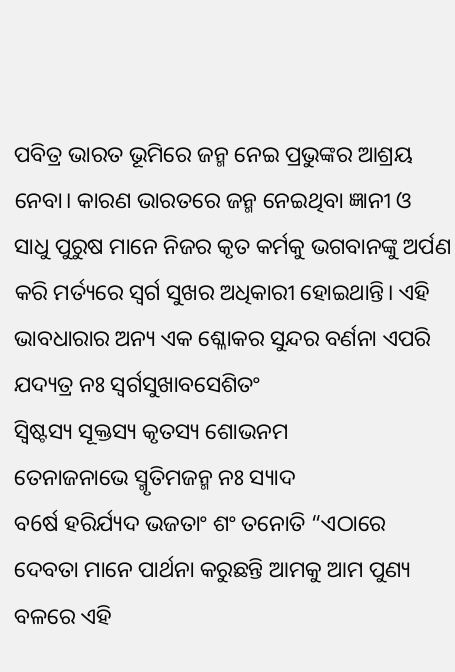ପବିତ୍ର ଭାରତ ଭୂମିରେ ଜନ୍ମ ନେଇ ପ୍ରଭୁଙ୍କର ଆଶ୍ରୟ ନେବା। କାରଣ ଭାରତରେ ଜନ୍ମ ନେଇଥିବା ଜ୍ଞାନୀ ଓ ସାଧୁ ପୁରୁଷ ମାନେ ନିଜର କୃତ କର୍ମକୁ ଭଗବାନଙ୍କୁ ଅର୍ପଣ କରି ମର୍ତ୍ୟରେ ସ୍ୱର୍ଗ ସୁଖର ଅଧିକାରୀ ହୋଇଥାନ୍ତି। ଏହି ଭାବଧାରାର ଅନ୍ୟ ଏକ ଶ୍ଳୋକର ସୁନ୍ଦର ବର୍ଣନା ଏପରି
ଯଦ୍ୟତ୍ର ନଃ ସ୍ୱର୍ଗସୁଖାବସେଶିତଂ
ସ୍ଵିଷ୍ଟସ୍ୟ ସୂକ୍ତସ୍ୟ କୃତସ୍ୟ ଶୋଭନମ
ତେନାଜନାଭେ ସ୍ମୃତିମଜନ୍ମ ନଃ ସ୍ୟାଦ
ବ6ର୍ଷ ହରିର୍ଯ୍ୟଦ ଭଜତାଂ ଶଂ ତନୋତି “ଏଠାରେ ଦେବତା ମାନେ ପାର୍ଥନା କରୁଛନ୍ତି ଆମକୁ ଆମ ପୁଣ୍ୟ ବଳରେ ଏହି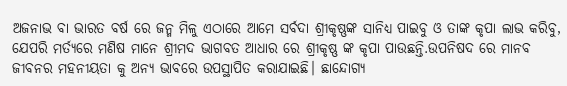ଅଜନାଭ ବା ଭାରତ ବର୍ଷ ରେ ଜନ୍ମ ମିଳୁ ଏଠାରେ ଆମେ ସର୍ବଦା ଶ୍ରୀକୃଷ୍ଣଙ୍କ ସାନିଧ୍ୟ ପାଇବୁ ଓ ତାଙ୍କ କୃପା ଲାଭ କରିବୁ, ଯେପରି ମର୍ତ୍ୟରେ ମଣିଷ ମାନେ ଶ୍ରୀମଦ ଭାଗବତ ଆଧାର ରେ ଶ୍ରୀକୃଷ୍ଣ ଙ୍କ କୃପା ପାଉଛନ୍ତି.ଉପନିଷଦ ରେ ମାନବ ଜୀବନର ମହନୀୟତା କୁ ଅନ୍ୟ ଭାବରେ ଉପସ୍ଥାପିତ କରାଯାଇଛି। ଛାନ୍ଦୋଗ୍ୟ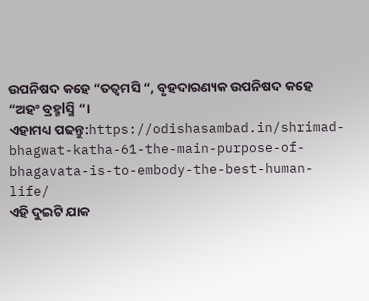ଉପନିଷଦ କହେ “ତତ୍ୱମସି “, ବୃହଦାରଣ୍ୟକ ଉପନିଷଦ କହେ “ଅହଂ ବ୍ରହ୍ମlସ୍ମି “।
ଏହାମଧ୍ୟ ପଢନ୍ତୁ:https://odishasambad.in/shrimad-bhagwat-katha-61-the-main-purpose-of-bhagavata-is-to-embody-the-best-human-life/
ଏହି ଦୁଇଟି ଯାକ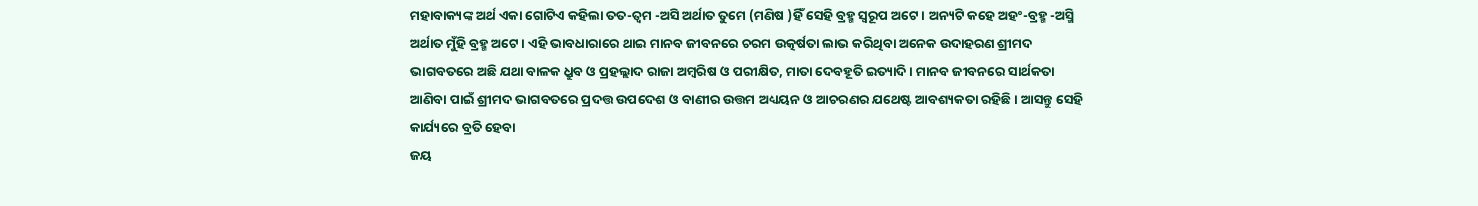ମହାବାକ୍ୟଙ୍କ ଅର୍ଥ ଏକା ଗୋଟିଏ କହିଲା ତତ-ତ୍ୱମ -ଅସି ଅର୍ଥାତ ତୁମେ (ମଣିଷ )ହିଁ ସେହି ବ୍ରହ୍ମ ସ୍ୱରୂପ ଅଟେ। ଅନ୍ୟଟି କହେ ଅହଂ-ବ୍ରହ୍ମ -ଅସ୍ମି ଅର୍ଥାତ ମୁଁହି ବ୍ରହ୍ମ ଅଟେ। ଏହି ଭାବଧାରାରେ ଥାଇ ମାନବ ଜୀବନରେ ଚରମ ଉତ୍କର୍ଷତା ଲାଭ କରିଥିବା ଅନେକ ଉଦାହରଣ ଶ୍ରୀମଦ ଭାଗବତରେ ଅଛି ଯଥା ବାଳକ ଧ୍ରୁବ ଓ ପ୍ରହଲ୍ଲାଦ ରାଜା ଅମ୍ବରିଷ ଓ ପରୀକ୍ଷିତ, ମାତା ଦେବହୂତି ଇତ୍ୟାଦି। ମାନବ ଜୀବନରେ ସାର୍ଥକତା ଆଣିବା ପାଇଁ ଶ୍ରୀମଦ ଭାଗବତରେ ପ୍ରଦତ୍ତ ଉପଦେଶ ଓ ବାଣୀର ଉତ୍ତମ ଅଧ୍ୟୟନ ଓ ଆଚରଣର ଯଥେଷ୍ଟ ଆବଶ୍ୟକତା ରହିଛି। ଆସନ୍ତୁ ସେହି କାର୍ଯ୍ୟରେ ବ୍ରତି ହେବା
ଜୟ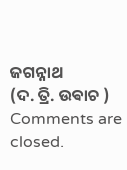ଜଗନ୍ନାଥ
(ଦ. ତ୍ରି. ଉଵାଚ )
Comments are closed.